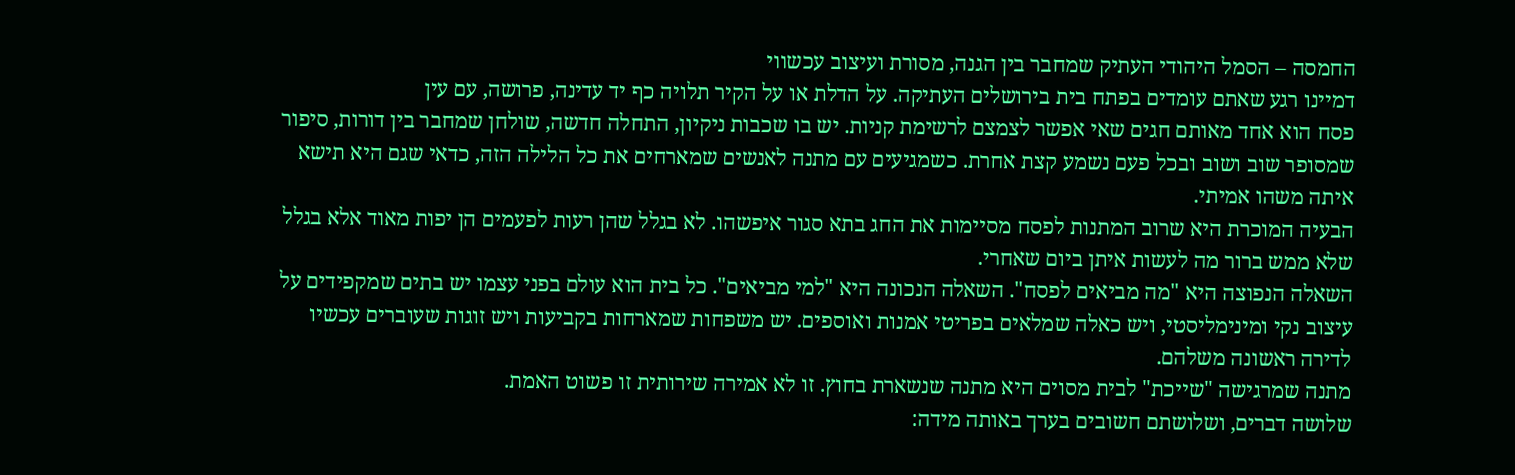החמסה – הסמל היהודי העתיק שמחבר בין הגנה, מסורת ועיצוב עכשווי
דמיינו רגע שאתם עומדים בפתח בית בירושלים העתיקה. על הדלת או על הקיר תלויה כף יד עדינה, פרושה, עם עין
פסח הוא אחד מאותם חגים שאי אפשר לצמצם לרשימת קניות. יש בו שכבות ניקיון, התחלה חדשה, שולחן שמחבר בין דורות, סיפור שמסופר שוב ושוב ובכל פעם נשמע קצת אחרת. כשמגיעים עם מתנה לאנשים שמארחים את כל הלילה הזה, כדאי שגם היא תישא איתה משהו אמיתי.
הבעיה המוכרת היא שרוב המתנות לפסח מסיימות את החג בתא סגור איפשהו. לא בגלל שהן רעות לפעמים הן יפות מאוד אלא בגלל שלא ממש ברור מה לעשות איתן ביום שאחרי.
השאלה הנפוצה היא "מה מביאים לפסח". השאלה הנכונה היא "למי מביאים". כל בית הוא עולם בפני עצמו יש בתים שמקפידים על עיצוב נקי ומינימליסטי, ויש כאלה שמלאים בפריטי אמנות ואוספים. יש משפחות שמארחות בקביעות ויש זוגות שעוברים עכשיו לדירה ראשונה משלהם.
מתנה שמרגישה "שייכת" לבית מסוים היא מתנה שנשארת בחוץ. זו לא אמירה שירותית זו פשוט האמת.
שלושה דברים, ושלושתם חשובים בערך באותה מידה: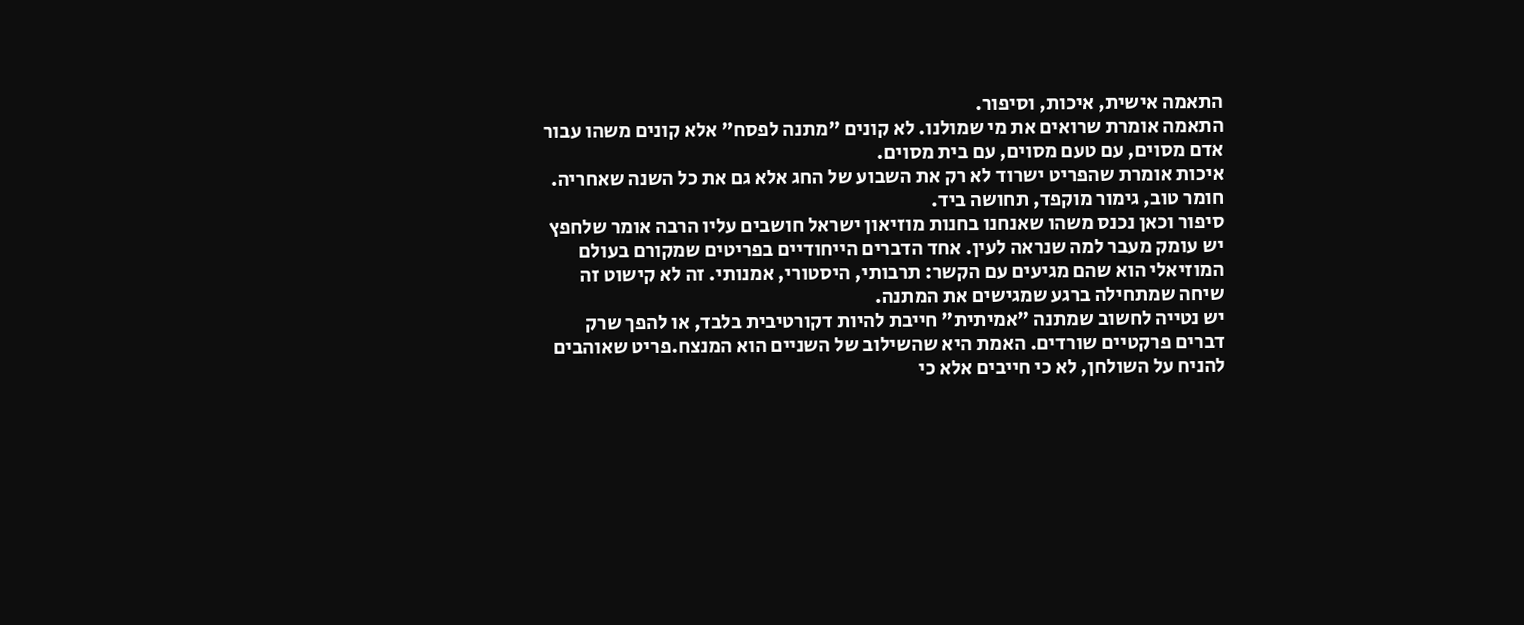התאמה אישית, איכות, וסיפור.
התאמה אומרת שרואים את מי שמולנו. לא קונים "מתנה לפסח" אלא קונים משהו עבור אדם מסוים, עם טעם מסוים, עם בית מסוים.
איכות אומרת שהפריט ישרוד לא רק את השבוע של החג אלא גם את כל השנה שאחריה. חומר טוב, גימור מוקפד, תחושה ביד.
סיפור וכאן נכנס משהו שאנחנו בחנות מוזיאון ישראל חושבים עליו הרבה אומר שלחפץ יש עומק מעבר למה שנראה לעין. אחד הדברים הייחודיים בפריטים שמקורם בעולם המוזיאלי הוא שהם מגיעים עם הקשר: תרבותי, היסטורי, אמנותי. זה לא קישוט זה שיחה שמתחילה ברגע שמגישים את המתנה.
יש נטייה לחשוב שמתנה "אמיתית" חייבת להיות דקורטיבית בלבד, או להפך שרק דברים פרקטיים שורדים. האמת היא שהשילוב של השניים הוא המנצח.פריט שאוהבים להניח על השולחן, לא כי חייבים אלא כי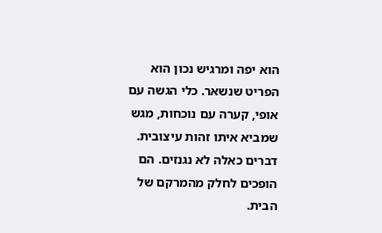הוא יפה ומרגיש נכון הוא הפריט שנשאר. כלי הגשה עם אופי, קערה עם נוכחות, מגש שמביא איתו זהות עיצובית. דברים כאלה לא נגנזים. הם הופכים לחלק מהמרקם של הבית.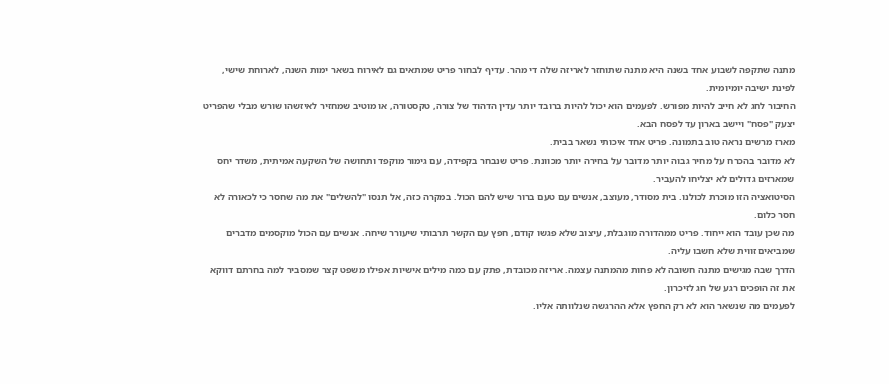מתנה שתקפה לשבוע אחד בשנה היא מתנה שתוחזר לאריזה שלה די מהר. עדיף לבחור פריט שמתאים גם לאירוח בשאר ימות השנה, לארוחת שישי, לפינת ישיבה יומיומית.
החיבור לחג לא חייב להיות מפורש. לפעמים הוא יכול להיות ברובד יותר עדין הדהוד של צורה, טקסטורה, או מוטיב שמחזיר לאיזשהו שורש מבלי שהפריט יצעק "פסח" ויישב בארון עד לפסח הבא.
מארז מרשים נראה טוב בתמונה. פריט אחד איכותי נשאר בבית.
לא מדובר בהכרח על מחיר גבוה יותר מדובר על בחירה יותר מכוונת. פריט שנבחר בקפידה, עם גימור מוקפד ותחושה של השקעה אמיתית, משדר יחס שמארזים גדולים לא יצליחו להעביר.
הסיטואציה הזו מוכרת לכולנו. בית מסודר, מעוצב, אנשים עם טעם ברור שיש להם הכול. במקרה כזה, אל תנסו "להשלים" את מה שחסר כי לכאורה לא חסר כלום.
מה שכן עובד הוא ייחוד. פריט ממהדורה מוגבלת, עיצוב שלא פגשו קודם, חפץ עם הקשר תרבותי שיעורר שיחה. אנשים עם הכול מוקסמים מדברים שמביאים זווית שלא חשבו עליה.
הדרך שבה מגישים מתנה חשובה לא פחות מהמתנה עצמה. אריזה מכובדת, פתק עם כמה מילים אישיות אפילו משפט קצר שמסביר למה בחרתם דווקא את זה הופכים רגע של חג לזיכרון.
לפעמים מה שנשאר הוא לא רק החפץ אלא ההרגשה שנלוותה אליו.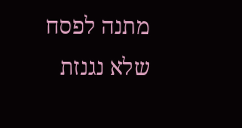מתנה לפסח שלא נגנזת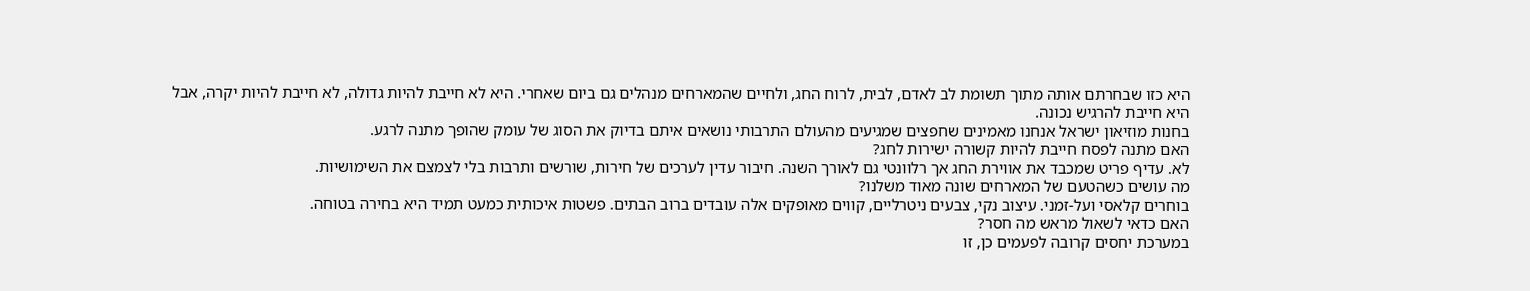היא כזו שבחרתם אותה מתוך תשומת לב לאדם, לבית, לרוח החג, ולחיים שהמארחים מנהלים גם ביום שאחרי. היא לא חייבת להיות גדולה, לא חייבת להיות יקרה, אבל היא חייבת להרגיש נכונה.
בחנות מוזיאון ישראל אנחנו מאמינים שחפצים שמגיעים מהעולם התרבותי נושאים איתם בדיוק את הסוג של עומק שהופך מתנה לרגע.
האם מתנה לפסח חייבת להיות קשורה ישירות לחג?
לא. עדיף פריט שמכבד את אווירת החג אך רלוונטי גם לאורך השנה. חיבור עדין לערכים של חירות, שורשים ותרבות בלי לצמצם את השימושיות.
מה עושים כשהטעם של המארחים שונה מאוד משלנו?
בוחרים קלאסי ועל-זמני. עיצוב נקי, צבעים ניטרליים, קווים מאופקים אלה עובדים ברוב הבתים. פשטות איכותית כמעט תמיד היא בחירה בטוחה.
האם כדאי לשאול מראש מה חסר?
במערכת יחסים קרובה לפעמים כן, זו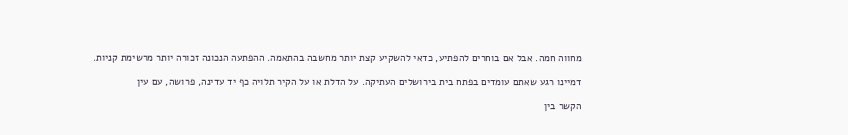מחווה חמה. אבל אם בוחרים להפתיע, כדאי להשקיע קצת יותר מחשבה בהתאמה. ההפתעה הנכונה זכורה יותר מרשימת קניות.

דמיינו רגע שאתם עומדים בפתח בית בירושלים העתיקה. על הדלת או על הקיר תלויה כף יד עדינה, פרושה, עם עין

הקשר בין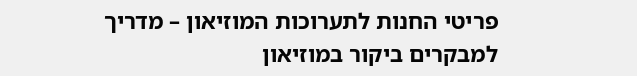פריטי החנות לתערוכות המוזיאון – מדריך למבקרים ביקור במוזיאון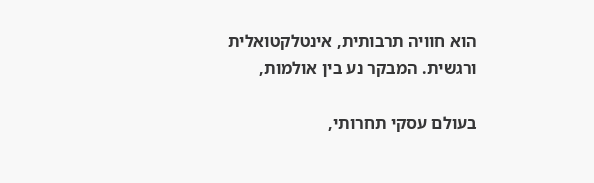הוא חוויה תרבותית, אינטלקטואלית ורגשית. המבקר נע בין אולמות,

בעולם עסקי תחרותי,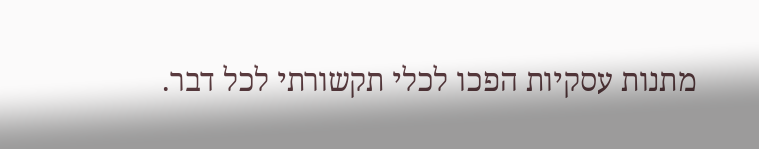מתנות עסקיות הפכו לכלי תקשורתי לכל דבר.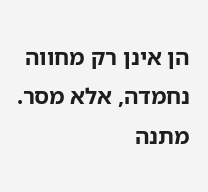הן אינן רק מחווה נחמדה, אלא מסר. מתנה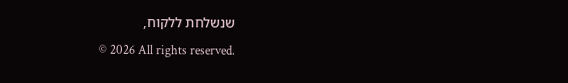שנשלחת ללקוח,
© 2026 All rights reserved.